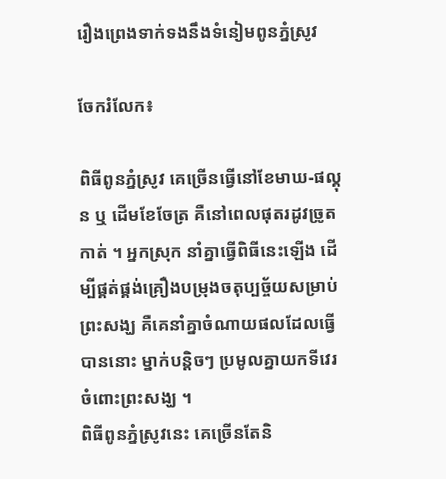រឿងព្រេងទាក់ទងនឹងទំនៀមពូនភ្នំស្រូវ

ចែករំលែក៖

ពិធីពូនភ្នំស្រូវ គេច្រើនធ្វើនៅខែមាឃ-ផល្គុន ឬ ដើមខែចែត្រ គឺនៅពេលផុតរដូវច្រូតកាត់ ។ អ្នកស្រុក នាំគ្នាធ្វើពិធីនេះឡើង ដើម្បីផ្គត់ផ្គង់គ្រឿងបម្រុងចតុប្បច្ច័យសម្រាប់ព្រះសង្ឃ គឺគេនាំគ្នាចំណាយផលដែលធ្វើបាននោះ ម្នាក់បន្តិចៗ ប្រមូលគ្នាយកទីវេរចំពោះព្រះសង្ឃ ។
ពិធីពូនភ្នំស្រូវនេះ គេច្រើនតែនិ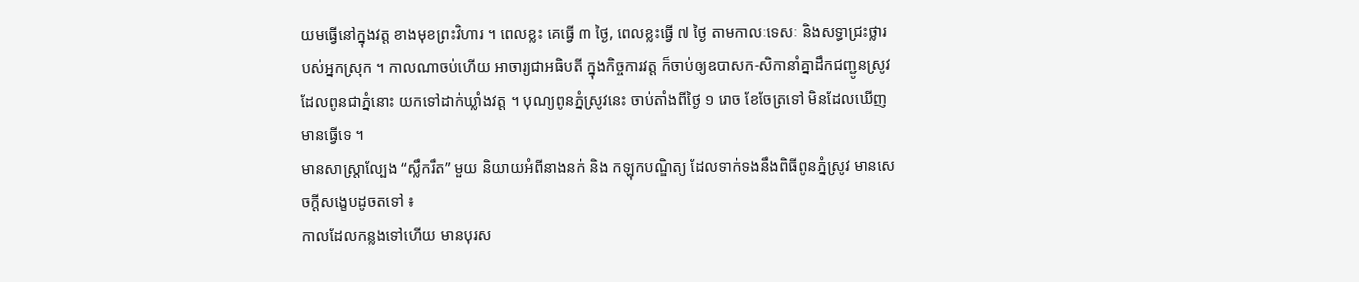យមធ្វើនៅក្នុងវត្ត ខាងមុខព្រះវិហារ ។ ពេលខ្លះ គេធ្វើ ៣ ថ្ងៃ, ពេលខ្លះធ្វើ ៧ ថ្ងៃ តាមកាលៈទេសៈ និងសទ្ធាជ្រះថ្លារបស់អ្នកស្រុក ។ កាលណាចប់ហើយ អាចារ្យជាអធិបតី ក្នុងកិច្ចការវត្ត ក៏ចាប់ឲ្យឧបាសក-សិកានាំគ្នាដឹកជញ្ជូនស្រូវ ដែលពូនជាភ្នំនោះ យកទៅដាក់ឃ្លាំងវត្ត ។ បុណ្យពូនភ្នំស្រូវនេះ ចាប់តាំងពីថ្ងៃ ១ រោច ខែចែត្រទៅ មិនដែលឃើញមានធ្វើទេ ។
មានសាស្ត្រាល្បែង “ស្លឹករឹត” មួយ និយាយអំពីនាងនក់ និង កឡុកបណ្ឌិត្យ ដែលទាក់ទងនឹងពិធីពូនភ្នំស្រូវ មានសេចក្ដីសង្ខេបដូចតទៅ ៖
កាលដែលកន្លងទៅហើយ មានបុរស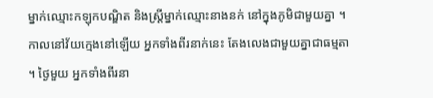ម្នាក់ឈ្មោះកឡុកបណ្ឌិត និងស្ត្រីម្នាក់ឈ្មោះនាងនក់ នៅក្នុងភូមិជាមួយគ្នា ។ កាលនៅវ័យក្មេងនៅឡើយ អ្នកទាំងពីរនាក់នេះ តែងលេងជាមួយគ្នាជាធម្មតា ។ ថ្ងៃមួយ អ្នកទាំងពីរនា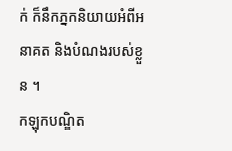ក់ ក៏នឹកភ្នកនិយាយអំពីអនាគត និងបំណងរបស់ខ្លួន ។
កឡុកបណ្ឌិត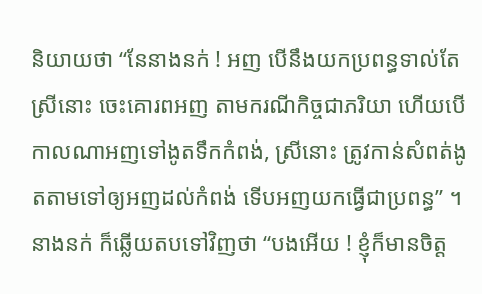និយាយថា “នែនាងនក់ ! អញ បើនឹងយកប្រពន្ធទាល់តែស្រីនោះ ចេះគោរពអញ តាមករណីកិច្ចជាភរិយា ហើយបើកាលណាអញទៅងូតទឹកកំពង់, ស្រីនោះ ត្រូវកាន់សំពត់ងូតតាមទៅឲ្យអញដល់កំពង់ ទើបអញយកធ្វើជាប្រពន្ធ” ។
នាងនក់ ក៏ឆ្លើយតបទៅវិញថា “បងអើយ ! ខ្ញុំក៏មានចិត្ត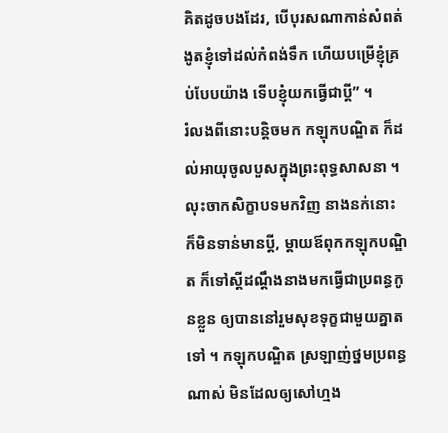គិតដូចបងដែរ, បើបុរសណាកាន់សំពត់ងូតខ្ញុំទៅដល់កំពង់ទឹក ហើយបម្រើខ្ញុំគ្រប់បែបយ៉ាង ទើបខ្ញុំយកធ្វើជាប្ដី” ។
រំលងពីនោះបន្តិចមក កឡុកបណ្ឌិត ក៏ដល់អាយុចូលបួសក្នុងព្រះពុទ្ធសាសនា ។ លុះចាកសិក្ខាបទមកវិញ នាងនក់នោះ ក៏មិនទាន់មានប្ដី, ម្ដាយឪពុកកឡុកបណ្ឌិត ក៏ទៅស្ដីដណ្ដឹងនាងមកធ្វើជាប្រពន្ធកូនខ្លួន ឲ្យបាននៅរួមសុខទុក្ខជាមួយគ្នាតទៅ ។ កឡុកបណ្ឌិត ស្រឡាញ់ថ្នមប្រពន្ធណាស់ មិនដែលឲ្យសៅហ្មង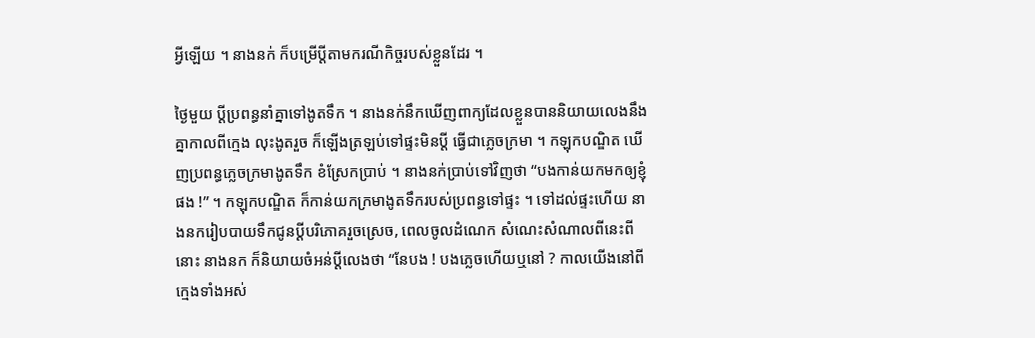អ្វីឡើយ ។ នាងនក់ ក៏បម្រើប្ដីតាមករណីកិច្ចរបស់ខ្លួនដែរ ។

ថ្ងៃមួយ ប្ដីប្រពន្ធនាំគ្នាទៅងូតទឹក ។ នាងនក់នឹកឃើញពាក្យដែលខ្លួនបាននិយាយលេងនឹងគ្នាកាលពីក្មេង លុះងូតរួច ក៏ឡើងត្រឡប់ទៅផ្ទះមិនប្ដី ធ្វើជាភ្លេចក្រមា ។ កឡុកបណ្ឌិត ឃើញប្រពន្ធភ្លេចក្រមាងូតទឹក ខំស្រែកប្រាប់ ។ នាងនក់ប្រាប់ទៅវិញថា “បងកាន់យកមកឲ្យខ្ញុំផង !” ។ កឡុកបណ្ឌិត ក៏កាន់យកក្រមាងូតទឹករបស់ប្រពន្ធទៅផ្ទះ ។ ទៅដល់ផ្ទះហើយ នាងនករៀបបាយទឹកជូនប្ដីបរិភោគរួចស្រេច, ពេលចូលដំណេក សំណេះសំណាលពីនេះពីនោះ នាងនក ក៏និយាយចំអន់ប្ដីលេងថា “នែបង ! បងភ្លេចហើយឬនៅ ? កាលយើងនៅពីក្មេងទាំងអស់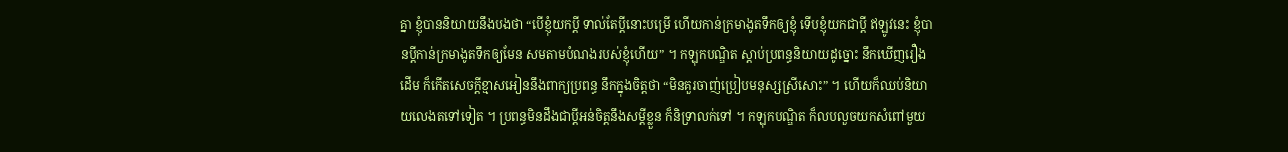គ្នា ខ្ញុំបាននិយាយនឹងបងថា “បើខ្ញុំយកប្ដី ទាល់តែប្ដីនោះបម្រើ ហើយកាន់ក្រមាងូតទឹកឲ្យខ្ញុំ ទើបខ្ញុំយកជាប្ដី ឥឡូវនេះ ខ្ញុំបានប្ដីកាន់ក្រមាងូតទឹកឲ្យមែន សមតាមបំណងរបស់ខ្ញុំហើយ” ។ កឡុកបណ្ឌិត ស្ដាប់ប្រពន្ធនិយាយដូច្នោះ នឹកឃើញរឿងដើម ក៏កើតសេចក្ដីខ្មាសអៀននឹងពាក្យប្រពន្ធ នឹកក្នុងចិត្តថា “មិនគួរចាញ់ប្រៀបមនុស្សស្រីសោះ” ។ ហើយក៏ឈប់និយាយលេងតទៅទៀត ។ ប្រពន្ធមិនដឹងជាប្ដីអន់ចិត្តនឹងសម្ដីខ្លួន ក៏និទ្រាលក់ទៅ ។ កឡុកបណ្ឌិត ក៏លបលួចយកសំពៅមួយ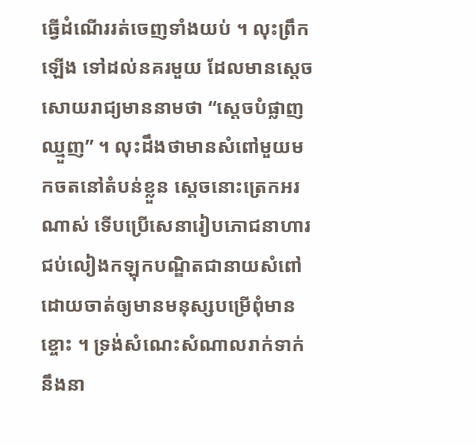ធ្វើដំណើររត់ចេញទាំងយប់ ។ លុះព្រឹកឡើង ទៅដល់នគរមួយ ដែលមានស្ដេចសោយរាជ្យមាននាមថា “ស្ដេចបំផ្លាញឈ្មួញ” ។ លុះដឹងថាមានសំពៅមួយមកចតនៅតំបន់ខ្លួន ស្ដេចនោះត្រេកអរណាស់ ទើបប្រើសេនារៀបភោជនាហារ ជប់លៀងកឡុកបណ្ឌិតជានាយសំពៅ ដោយចាត់ឲ្យមានមនុស្សបម្រើពុំមានខ្ចោះ ។ ទ្រង់សំណេះសំណាលរាក់ទាក់នឹងនា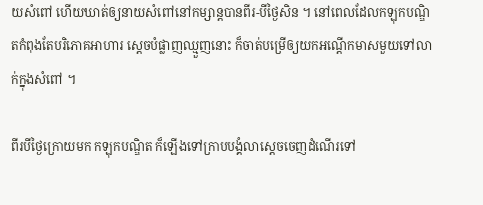យសំពៅ ហើយឃាត់ឲ្យនាយសំពៅនៅកម្សាន្តបានពីរ-បីថ្ងៃសិន ។ នៅពេលដែលកឡុកបណ្ឌិតកំពុងតែបរិភោគអាហារ ស្ដេចបំផ្លាញឈ្មួញនោះ ក៏ចាត់បម្រើឲ្យយកអណ្ដើកមាសមួយទៅលាក់ក្នុងសំពៅ ។

ពីរបីថ្ងៃក្រោយមក កឡុកបណ្ឌិត ក៏ឡើងទៅក្រាបបង្គំលាស្ដេចចេញដំណើរទៅ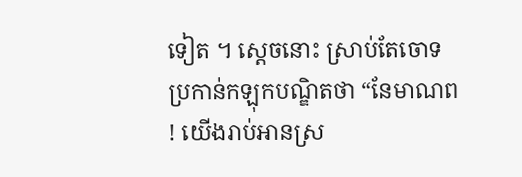ទៀត ។ ស្ដេចនោះ ស្រាប់តែចោទប្រកាន់កឡុកបណ្ឌិតថា “នែមាណព ! យើងរាប់អានស្រ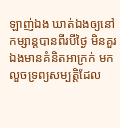ឡាញ់ឯង ឃាត់ឯងឲ្យនៅកម្សាន្តបានពីរបីថ្ងៃ មិនគួរឯងមានគំនិតអាក្រក់ មកលួចទ្រព្យសម្បត្តិដែល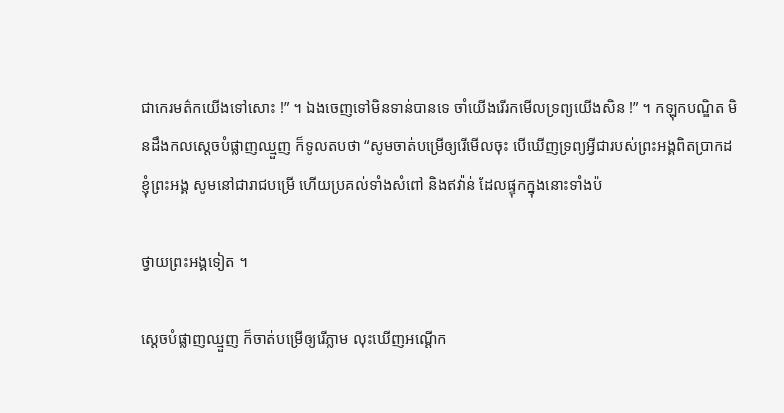ជាកេរមត៌កយើងទៅសោះ !” ។ ឯងចេញទៅមិនទាន់បានទេ ចាំយើងរើរកមើលទ្រព្យយើងសិន !” ។ កឡុកបណ្ឌិត មិនដឹងកលស្ដេចបំផ្លាញឈ្មួញ ក៏ទូលតបថា “សូមចាត់បម្រើឲ្យរើមើលចុះ បើឃើញទ្រព្យអ្វីជារបស់ព្រះអង្គពិតប្រាកដ ខ្ញុំព្រះអង្គ សូមនៅជារាជបម្រើ ហើយប្រគល់ទាំងសំពៅ និងឥវ៉ាន់ ដែលផ្ទុកក្នុងនោះទាំងប៉

ថ្វាយព្រះអង្គទៀត ។

ស្ដេចបំផ្លាញឈ្មួញ ក៏ចាត់បម្រើឲ្យរើភ្លាម លុះឃើញអណ្ដើក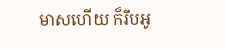មាសហើយ ក៏រឹបអូ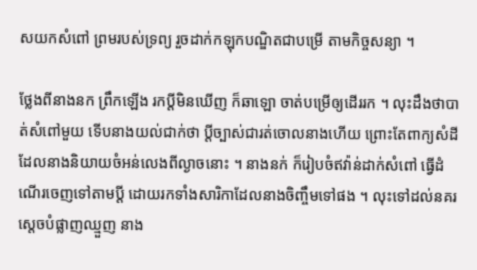សយកសំពៅ ព្រមរបស់ទ្រព្យ រួចដាក់កឡុកបណ្ឌិតជាបម្រើ តាមកិច្ចសន្យា ។

ថ្លែងពីនាងនក ព្រឹកឡើង រកប្ដីមិនឃើញ ក៏ឆាឡោ ចាត់បម្រើឲ្យដើររក ។ លុះដឹងថាបាត់សំពៅមួយ ទើបនាងយល់ជាក់ថា ប្ដីច្បាស់ជារត់ចោលនាងហើយ ព្រោះតែពាក្យសំដីដែលនាងនិយាយចំអន់លេងពីល្ងាចនោះ ។ នាងនក់ ក៏រៀបចំឥវ៉ាន់ដាក់សំពៅ ធ្វើដំណើរចេញទៅតាមប្ដី ដោយរកទាំងសារិកាដែលនាងចិញ្ចឹមទៅផង ។ លុះទៅដល់នគរស្ដេចបំផ្លាញឈ្មួញ នាង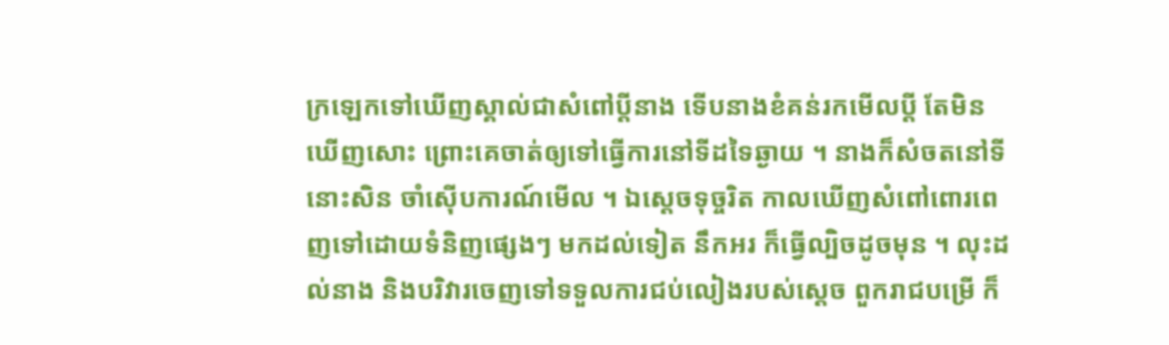ក្រឡេកទៅឃើញស្គាល់ជាសំពៅប្ដីនាង ទើបនាងខំគន់រកមើលប្ដី តែមិនឃើញសោះ ព្រោះគេចាត់ឲ្យទៅធ្វើការនៅទីដទៃឆ្ងាយ ។ នាងក៏សំចតនៅទីនោះសិន ចាំស៊ើបការណ៍មើល ។ ឯស្ដេចទុច្ចរិត កាលឃើញសំពៅពោរពេញទៅដោយទំនិញផ្សេងៗ មកដល់ទៀត នឹកអរ ក៏ធ្វើល្បិចដូចមុន ។ លុះដល់នាង និងបរិវារចេញទៅទទួលការជប់លៀងរបស់ស្ដេច ពួករាជបម្រើ ក៏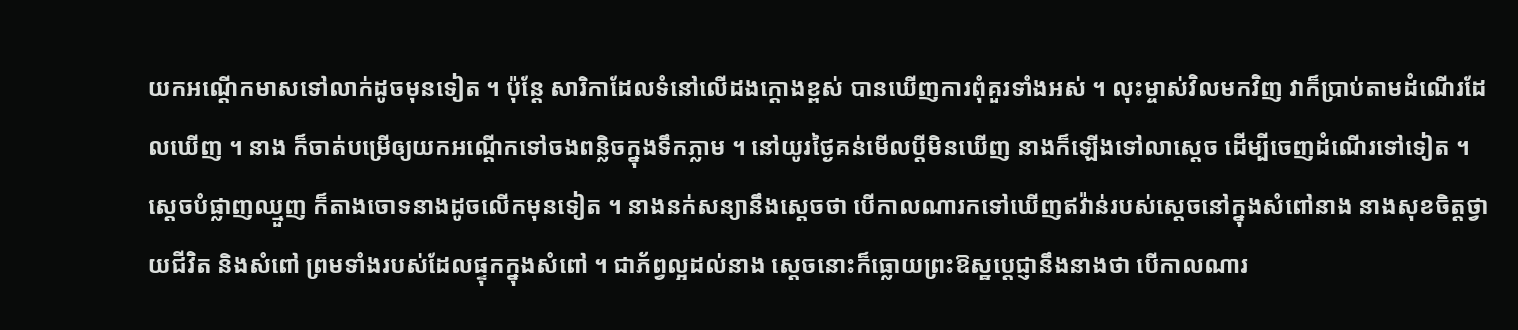យកអណ្ដើកមាសទៅលាក់ដូចមុនទៀត ។ ប៉ុន្តែ សារិកាដែលទំនៅលើដងក្ដោងខ្ពស់ បានឃើញការពុំគួរទាំងអស់ ។ លុះម្ចាស់វិលមកវិញ វាក៏ប្រាប់តាមដំណើរដែលឃើញ ។ នាង ក៏ចាត់បម្រើឲ្យយកអណ្ដើកទៅចងពន្លិចក្នុងទឹកភ្លាម ។ នៅយូរថ្ងៃគន់មើលប្ដីមិនឃើញ នាងក៏ឡើងទៅលាស្ដេច ដើម្បីចេញដំណើរទៅទៀត ។ ស្ដេចបំផ្លាញឈ្មួញ ក៏តាងចោទនាងដូចលើកមុនទៀត ។ នាងនក់សន្យានឹងស្ដេចថា បើកាលណារកទៅឃើញឥវ៉ាន់របស់ស្ដេចនៅក្នុងសំពៅនាង នាងសុខចិត្តថ្វាយជីវិត និងសំពៅ ព្រមទាំងរបស់ដែលផ្ទុកក្នុងសំពៅ ។ ជាភ័ព្វល្អដល់នាង ស្ដេចនោះក៏ធ្លោយព្រះឱស្ឋប្ដេជ្ញានឹងនាងថា បើកាលណារ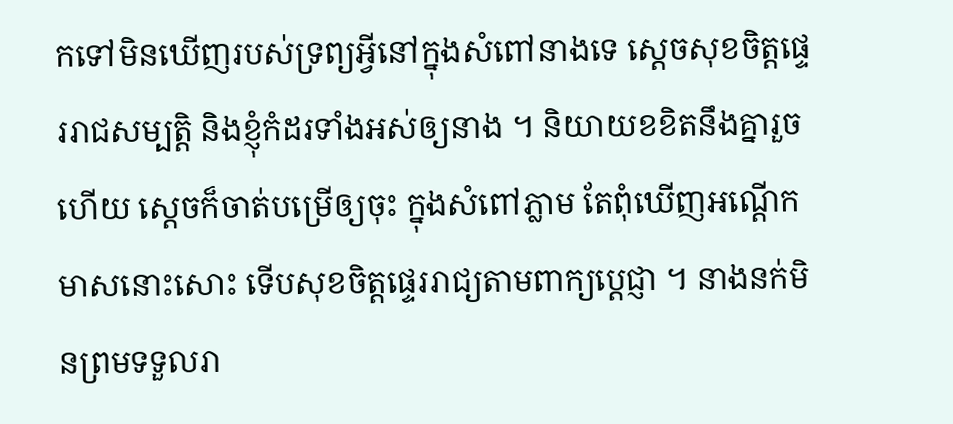កទៅមិនឃើញរបស់ទ្រព្យអ្វីនៅក្នុងសំពៅនាងទេ ស្ដេចសុខចិត្តផ្ទេររាជសម្បត្តិ និងខ្ញុំកំដរទាំងអស់ឲ្យនាង ។ និយាយខខិតនឹងគ្នារួចហើយ ស្ដេចក៏ចាត់បម្រើឲ្យចុះ ក្នុងសំពៅភ្លាម តែពុំឃើញអណ្ដើកមាសនោះសោះ ទើបសុខចិត្តផ្ទេររាជ្យតាមពាក្យប្ដេជ្ញា ។ នាងនក់មិនព្រមទទួលរា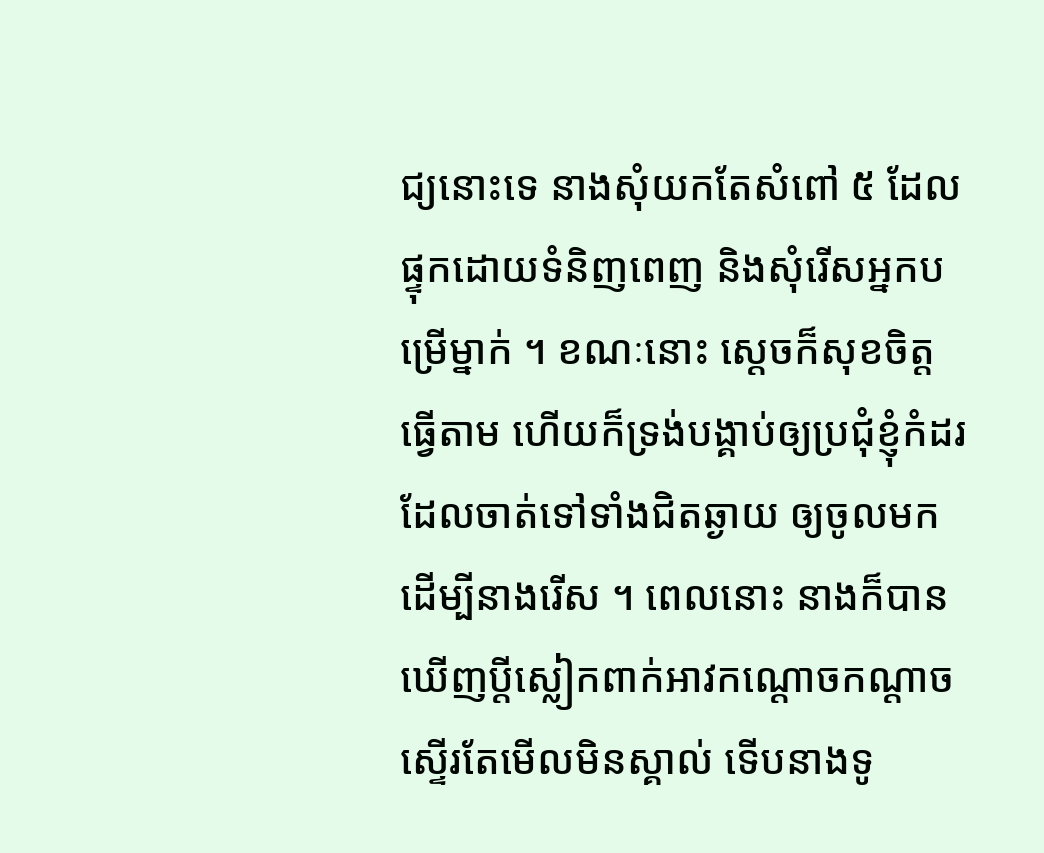ជ្យនោះទេ នាងសុំយកតែសំពៅ ៥ ដែលផ្ទុកដោយទំនិញពេញ និងសុំរើសអ្នកបម្រើម្នាក់ ។ ខណៈនោះ ស្ដេចក៏សុខចិត្តធ្វើតាម ហើយក៏ទ្រង់បង្គាប់ឲ្យប្រជុំខ្ញុំកំដរ ដែលចាត់ទៅទាំងជិតឆ្ងាយ ឲ្យចូលមកដើម្បីនាងរើស ។ ពេលនោះ នាងក៏បានឃើញប្ដីស្លៀកពាក់អាវកណ្ដោចកណ្ដាចស្ទើរតែមើលមិនស្គាល់ ទើបនាងទូ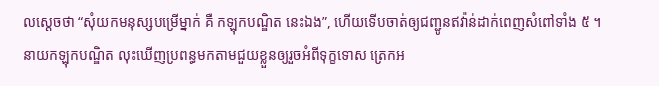លស្ដេចថា “សុំយកមនុស្សបម្រើម្នាក់ គឺ កឡុកបណ្ឌិត នេះឯង”, ហើយទើបចាត់ឲ្យជញ្ជូនឥវ៉ាន់ដាក់ពេញសំពៅទាំង ៥ ។ នាយកឡុកបណ្ឌិត លុះឃើញប្រពន្ធមកតាមជួយខ្លួនឲ្យរួចអំពីទុក្ខទោស ត្រេកអ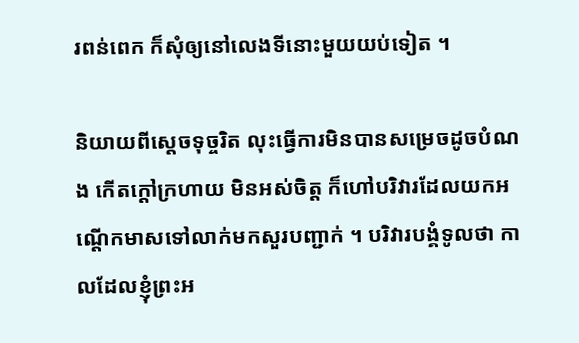រពន់ពេក ក៏សុំឲ្យនៅលេងទីនោះមួយយប់ទៀត ។

និយាយពីស្ដេចទុច្ចរិត លុះធ្វើការមិនបានសម្រេចដូចបំណង កើតក្ដៅក្រហាយ មិនអស់ចិត្ត ក៏ហៅបរិវារដែលយកអណ្ដើកមាសទៅលាក់មកសួរបញ្ជាក់ ។ បរិវារបង្គំទូលថា កាលដែលខ្ញុំព្រះអ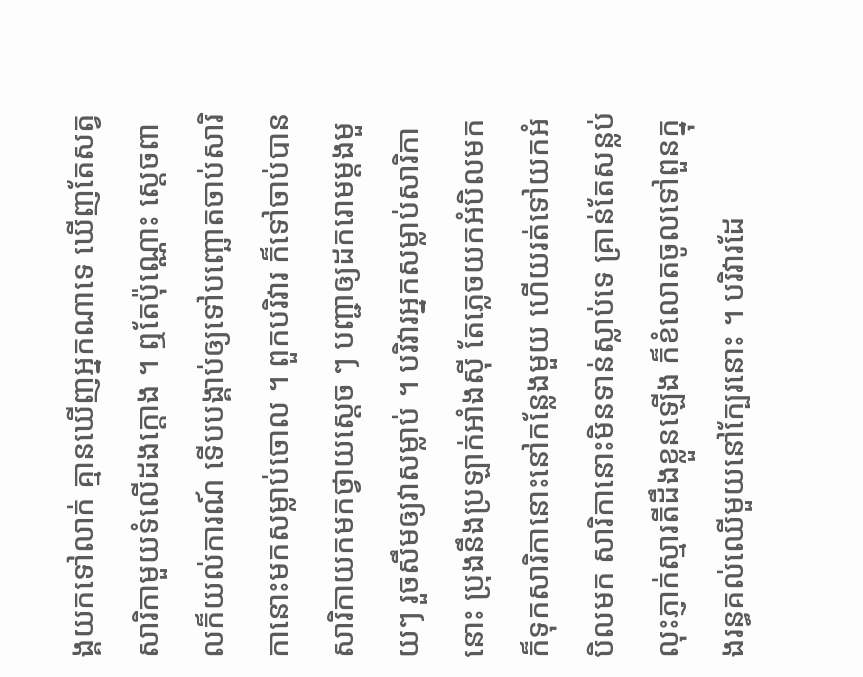ង្គយកទៅលាក់ គ្មានឃើញអ្នកណាទេ ឃើញតែសត្វសារិកាមួយទំលើដងក្ដោង ។ ឮតែប៉ុណ្ណោះ ស្ដេចពាលក៏យល់ការណ៍ ទើបបង្គាប់ឲ្យទៅបញ្ឆោតចាប់សារិកានោះមកសម្លាប់ចោល ។ ពួកបរិវារ ក៏ទៅចាប់បានសារិកាយកមកថ្វាយស្ដេច ៗ បញ្ជាឲ្យដករោមម្ដងមួយៗ រួចសឹមឲ្យវាសម្លាប់ ។ បរិវារអ្នកសម្លាប់សារិកានោះ ប្រុងនឹងប្រឡាក់អាំងស៊ី តែភ្លេចយកអំបិលមក ក៏ទុកសារិកានោះនៅកន្លែងមួយ ហើយរត់ទៅយកអំបិលមក សារិកានោះមិនទាន់ស្លាប់ទេ គ្រាន់តែសន្លប់ លុះភ្ញាក់ស្មារតីដឹងខ្លួនឡើង ក៏ខំលោតចូលទៅពួនក្នុងរន្ធគល់ឈើមួយនៅក្បែរនោះ ។ បរិវារដែ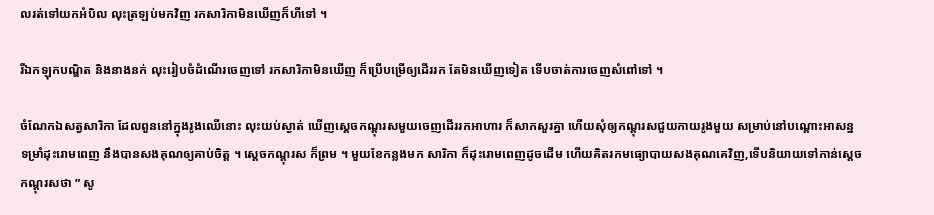លរត់ទៅយកអំបិល លុះត្រឡប់មកវិញ រកសារិកាមិនឃើញក៏ហីទៅ ។

រីឯកឡុកបណ្ឌិត និងនាងនក់ លុះរៀបចំដំណើរចេញទៅ រកសារិកាមិនឃើញ ក៏ប្រើបម្រើឲ្យដើររក តែមិនឃើញទៀត ទើបចាត់ការចេញសំពៅទៅ ។

ចំណែកឯសត្វសារិកា ដែលពួននៅក្នុងរូងឈើនោះ លុះយប់ស្ងាត់ ឃើញស្ដេចកណ្ដុរសមួយចេញដើររកអាហារ ក៏សាកសួរគ្នា ហើយសុំឲ្យកណ្ដុរសជួយកាយរូងមួយ សម្រាប់នៅបណ្ដោះអាសន្ន ទម្រាំដុះរោមពេញ នឹងបានសងគុណឲ្យគាប់ចិត្ត ។ ស្ដេចកណ្ដុរស ក៏ព្រម ។ មួយខែកន្លងមក សារិកា ក៏ដុះរោមពេញដូចដើម ហើយគិតរកមធ្យោបាយសងគុណគេវិញ,ទើបនិយាយទៅកាន់ស្ដេចកណ្ដុរសថា ” សូ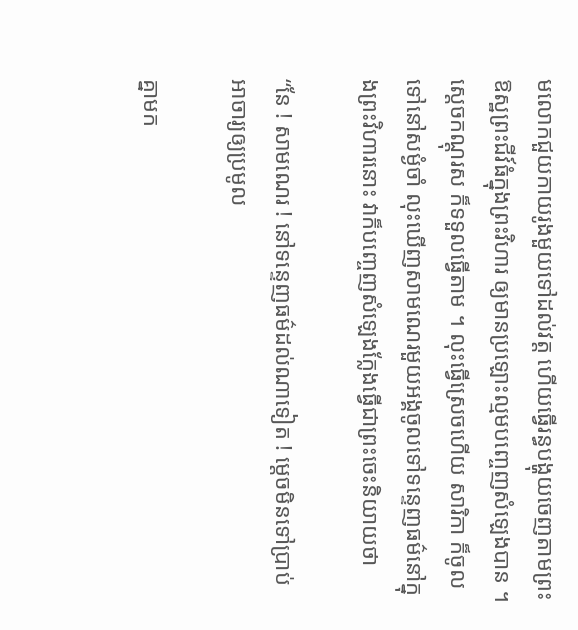មលោកជួយកាយរូងមួយទៅដល់វត្ត ហើយធ្វើរន្ធបង្ហុយចេញតាមព្រះឱស្ឋព្រះជីវ៍ធំក្នុងព្រះវិហារ ឲ្យមានប្រឡោះល្មមបញ្ចេញសំឡេងបាន ។ ស្ដេចកណ្ដុរស ក៏ទទួលធ្វើតាម ។ លុះធ្វើស្រេចហើយ សារិកា ក៏ចូលទៅនៅសម្ងំចាំ លុះឃើញសាមណេរមួយអង្គចូលទៅទន្ទេញធម៌នៅក្នុងព្រះវិហារនោះ វាក៏បញ្ចេញសំឡេងក្លែងធ្វើជាព្រះចេះនិយាយថា

“នែ ! សាមណេរ ! នៅទន្ទេញធម៌ដល់ណាទៀត ! ម្ដេចមិនទៅប្រាប់អាចារ្យឲ្យប្រមូល

គ្នាមក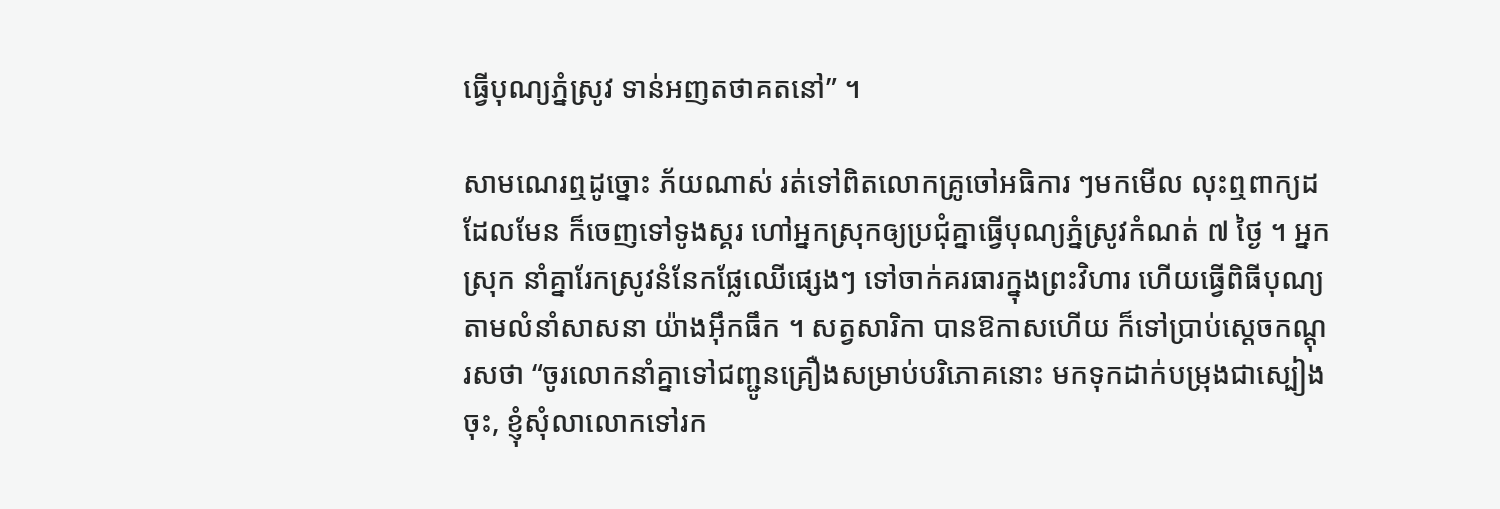ធ្វើបុណ្យភ្នំស្រូវ ទាន់អញតថាគតនៅ” ។

សាមណេរឮដូច្នោះ ភ័យណាស់ រត់ទៅពិតលោកគ្រូចៅអធិការ ៗមកមើល លុះឮពាក្យដដែលមែន ក៏ចេញទៅទូងស្គរ ហៅអ្នកស្រុកឲ្យប្រជុំគ្នាធ្វើបុណ្យភ្នំស្រូវកំណត់ ៧ ថ្ងៃ ។ អ្នកស្រុក នាំគ្នារែកស្រូវនំនែកផ្លែឈើផ្សេងៗ ទៅចាក់គរធារក្នុងព្រះវិហារ ហើយធ្វើពិធីបុណ្យតាមលំនាំសាសនា យ៉ាងអ៊ឹកធឹក ។ សត្វសារិកា បានឱកាសហើយ ក៏ទៅប្រាប់ស្ដេចកណ្ដុរសថា “ចូរលោកនាំគ្នាទៅជញ្ជូនគ្រឿងសម្រាប់បរិភោគនោះ មកទុកដាក់បម្រុងជាស្បៀងចុះ, ខ្ញុំសុំលាលោកទៅរក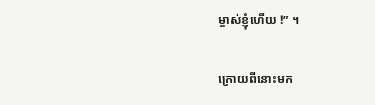ម្ចាស់ខ្ញុំហើយ !” ។

ក្រោយពីនោះមក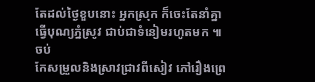តែដល់ថ្ងៃខួបនោះ អ្នកស្រុក ក៏ចេះតែនាំគ្នាធ្វើបុណ្យភ្នំស្រូវ ជាប់ជាទំនៀមរហូតមក ៕ចប់
កែសម្រួលនិងស្រាវជ្រាវពីសៀវ ភៅរឿងព្រេ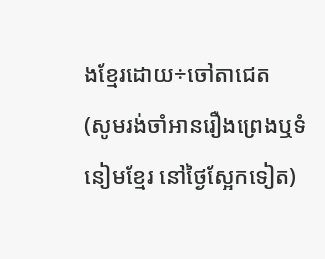ងខ្មែរដោយ÷ចៅតាជេត
(សូមរង់ចាំអានរឿងព្រេងឬទំនៀមខ្មែរ នៅថ្ងៃស្អែកទៀត)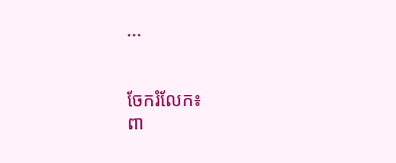...


ចែករំលែក៖
ពា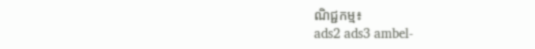ណិជ្ជកម្ម៖
ads2 ads3 ambel-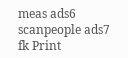meas ads6 scanpeople ads7 fk Print